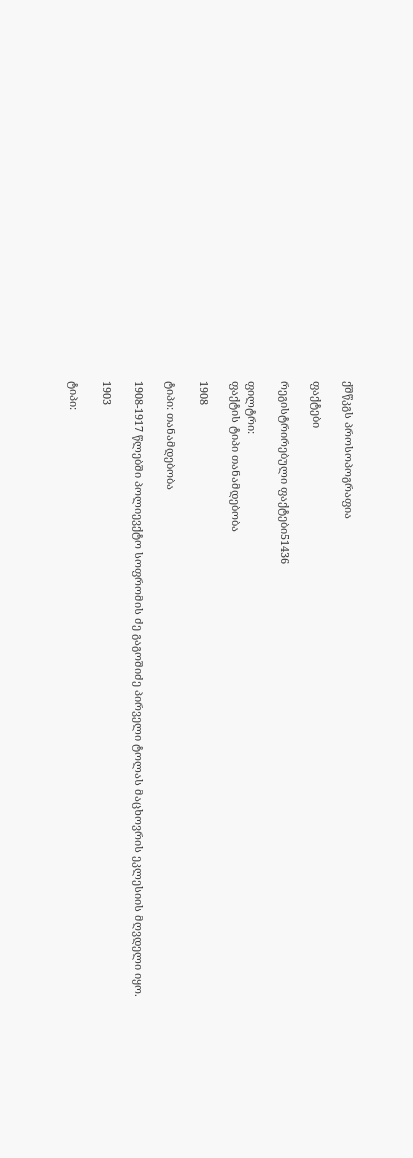ქშწკგს პროსოპოგრაფია

ფაქტები

რეგისტრირებული ფაქტები51436

ფილტრი:
ფაქტის ტიპი თანამდებობა

1908

ტიპი: თანამდებობა

1908-1917 წლებში პოლიევქტო სოფრომის ძე გაგოშიძე პირველი ტოლას მაცხოვრის ეკლესიის მღვდელი იყო.

1903

ტიპი: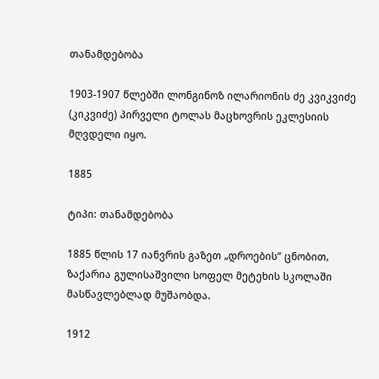თანამდებობა

1903-1907 წლებში ლონგინოზ ილარიონის ძე კვიკვიძე (კიკვიძე) პირველი ტოლას მაცხოვრის ეკლესიის მღვდელი იყო.

1885

ტიპი: თანამდებობა

1885 წლის 17 იანვრის გაზეთ „დროების“ ცნობით, ზაქარია გულისაშვილი სოფელ მეტეხის სკოლაში მასწავლებლად მუშაობდა.

1912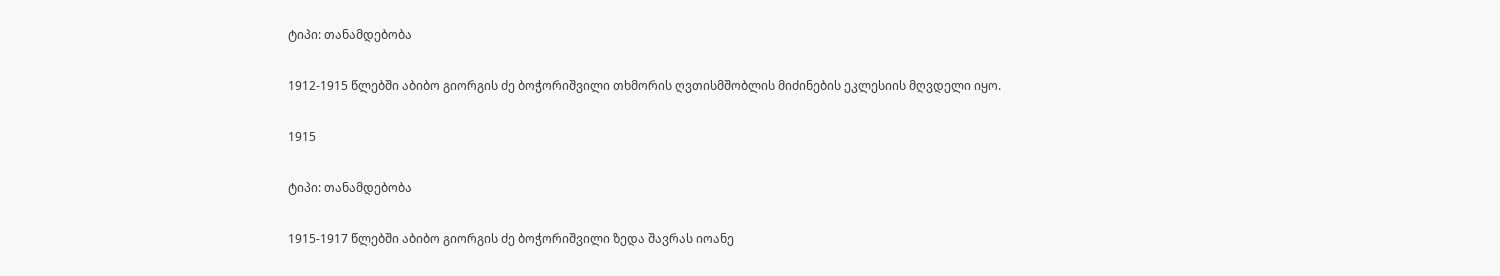ტიპი: თანამდებობა

1912-1915 წლებში აბიბო გიორგის ძე ბოჭორიშვილი თხმორის ღვთისმშობლის მიძინების ეკლესიის მღვდელი იყო.

1915

ტიპი: თანამდებობა

1915-1917 წლებში აბიბო გიორგის ძე ბოჭორიშვილი ზედა შავრას იოანე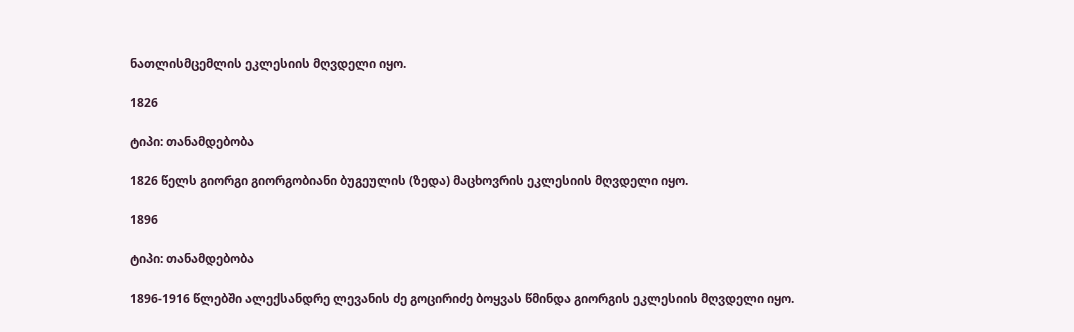ნათლისმცემლის ეკლესიის მღვდელი იყო.

1826

ტიპი: თანამდებობა

1826 წელს გიორგი გიორგობიანი ბუგეულის (ზედა) მაცხოვრის ეკლესიის მღვდელი იყო.

1896

ტიპი: თანამდებობა

1896-1916 წლებში ალექსანდრე ლევანის ძე გოცირიძე ბოყვას წმინდა გიორგის ეკლესიის მღვდელი იყო.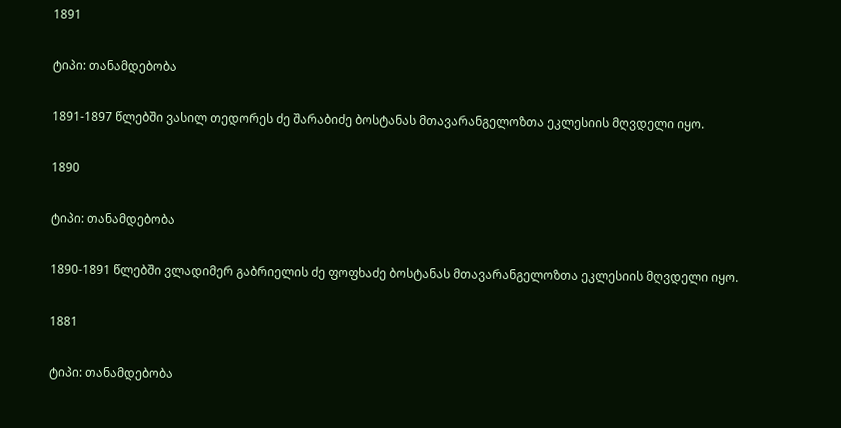1891

ტიპი: თანამდებობა

1891-1897 წლებში ვასილ თედორეს ძე შარაბიძე ბოსტანას მთავარანგელოზთა ეკლესიის მღვდელი იყო.

1890

ტიპი: თანამდებობა

1890-1891 წლებში ვლადიმერ გაბრიელის ძე ფოფხაძე ბოსტანას მთავარანგელოზთა ეკლესიის მღვდელი იყო.

1881

ტიპი: თანამდებობა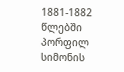1881-1882 წლებში პორფილ სიმონის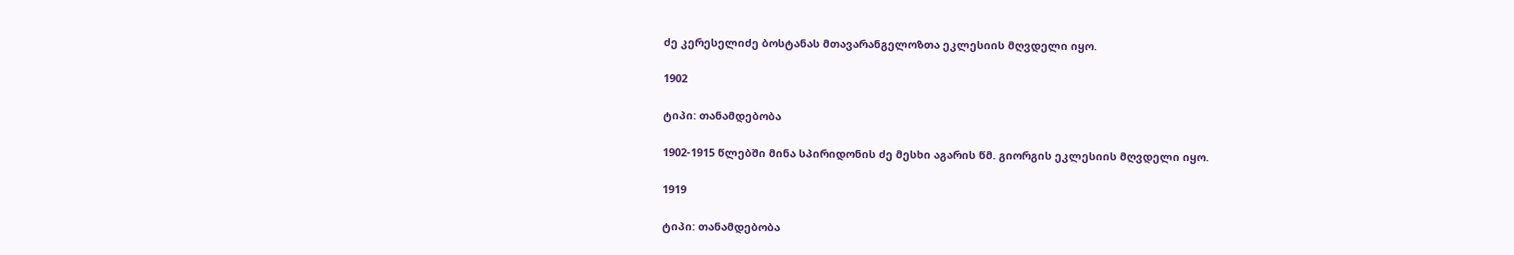ძე კერესელიძე ბოსტანას მთავარანგელოზთა ეკლესიის მღვდელი იყო.

1902

ტიპი: თანამდებობა

1902-1915 წლებში მინა სპირიდონის ძე მესხი აგარის წმ. გიორგის ეკლესიის მღვდელი იყო.

1919

ტიპი: თანამდებობა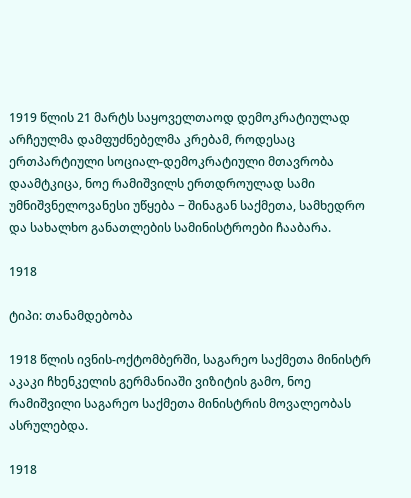1919 წლის 21 მარტს საყოველთაოდ დემოკრატიულად არჩეულმა დამფუძნებელმა კრებამ, როდესაც ერთპარტიული სოციალ-დემოკრატიული მთავრობა დაამტკიცა, ნოე რამიშვილს ერთდროულად სამი უმნიშვნელოვანესი უწყება − შინაგან საქმეთა, სამხედრო და სახალხო განათლების სამინისტროები ჩააბარა.

1918

ტიპი: თანამდებობა

1918 წლის ივნის-ოქტომბერში, საგარეო საქმეთა მინისტრ აკაკი ჩხენკელის გერმანიაში ვიზიტის გამო, ნოე რამიშვილი საგარეო საქმეთა მინისტრის მოვალეობას ასრულებდა.

1918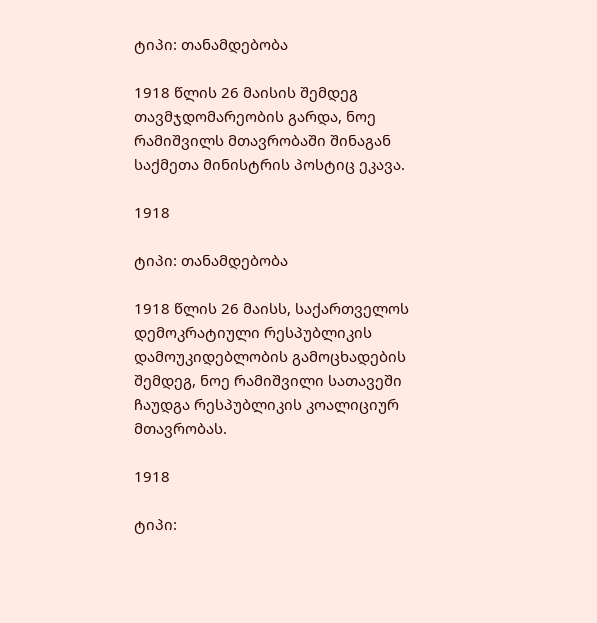ტიპი: თანამდებობა

1918 წლის 26 მაისის შემდეგ თავმჯდომარეობის გარდა, ნოე რამიშვილს მთავრობაში შინაგან საქმეთა მინისტრის პოსტიც ეკავა.

1918

ტიპი: თანამდებობა

1918 წლის 26 მაისს, საქართველოს დემოკრატიული რესპუბლიკის დამოუკიდებლობის გამოცხადების შემდეგ, ნოე რამიშვილი სათავეში ჩაუდგა რესპუბლიკის კოალიციურ მთავრობას.

1918

ტიპი: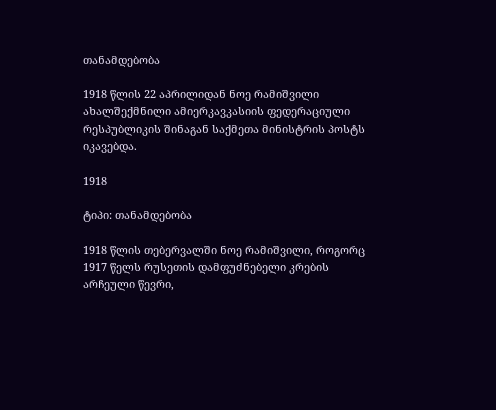თანამდებობა

1918 წლის 22 აპრილიდან ნოე რამიშვილი ახალშექმნილი ამიერკავკასიის ფედერაციული რესპუბლიკის შინაგან საქმეთა მინისტრის პოსტს იკავებდა.

1918

ტიპი: თანამდებობა

1918 წლის თებერვალში ნოე რამიშვილი, როგორც 1917 წელს რუსეთის დამფუძნებელი კრების არჩეული წევრი,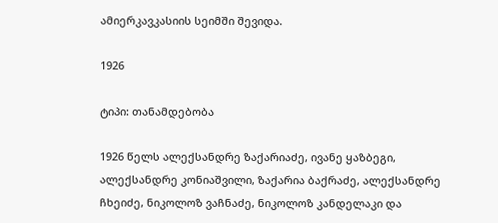ამიერკავკასიის სეიმში შევიდა.

1926

ტიპი: თანამდებობა

1926 წელს ალექსანდრე ზაქარიაძე, ივანე ყაზბეგი, ალექსანდრე კონიაშვილი, ზაქარია ბაქრაძე, ალექსანდრე ჩხეიძე, ნიკოლოზ ვაჩნაძე, ნიკოლოზ კანდელაკი და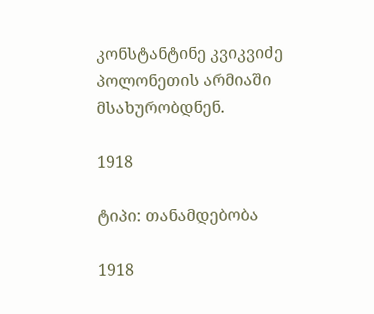კონსტანტინე კვიკვიძე პოლონეთის არმიაში მსახურობდნენ.

1918

ტიპი: თანამდებობა

1918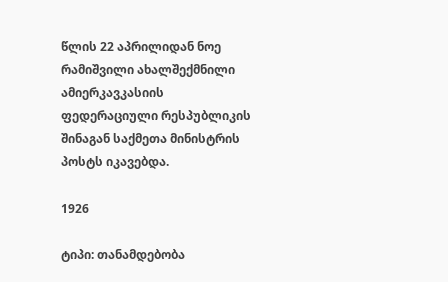წლის 22 აპრილიდან ნოე რამიშვილი ახალშექმნილი ამიერკავკასიის ფედერაციული რესპუბლიკის შინაგან საქმეთა მინისტრის პოსტს იკავებდა.

1926

ტიპი: თანამდებობა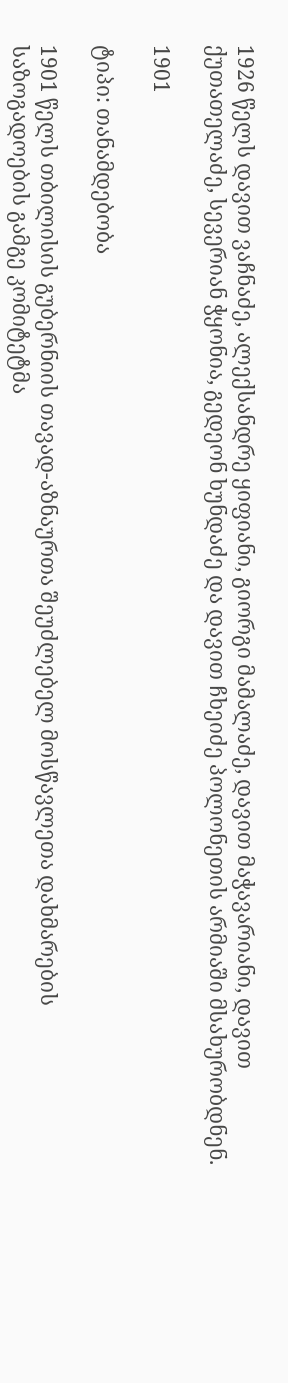1926 წელს დავით ვაჩნაძე, ალექსანდრე ყიფიანი, გიორგი მამალაძე, დავით მაჭავარიანი, დავით ქუთათელაძე, სევერიან ჭყონია, გედეონ ხუნდაძე და დავით ჩხეიძე პოლონეთის არმიაში მსახურობდნენ.

1901

ტიპი: თანამდებობა

1901 წელს თბილისის გუბერნიის თავად-აზნაურთა შეუძლებელ მოსწავლეთა დახმარების საზოგადოების გამგე კომიტეტმა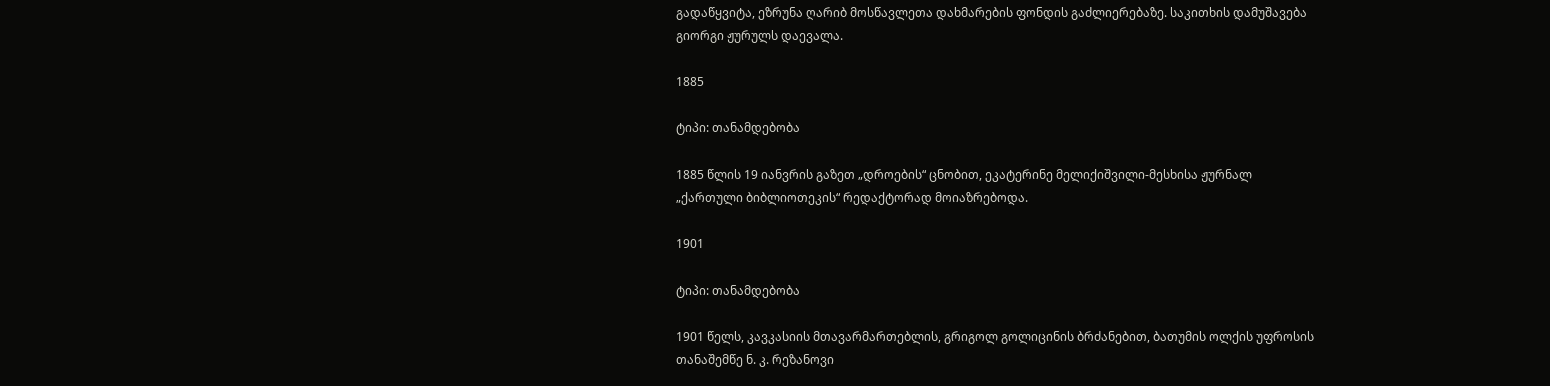გადაწყვიტა, ეზრუნა ღარიბ მოსწავლეთა დახმარების ფონდის გაძლიერებაზე. საკითხის დამუშავება გიორგი ჟურულს დაევალა.

1885

ტიპი: თანამდებობა

1885 წლის 19 იანვრის გაზეთ „დროების“ ცნობით, ეკატერინე მელიქიშვილი-მესხისა ჟურნალ „ქართული ბიბლიოთეკის“ რედაქტორად მოიაზრებოდა.

1901

ტიპი: თანამდებობა

1901 წელს, კავკასიის მთავარმართებლის, გრიგოლ გოლიცინის ბრძანებით, ბათუმის ოლქის უფროსის თანაშემწე ნ. კ. რეზანოვი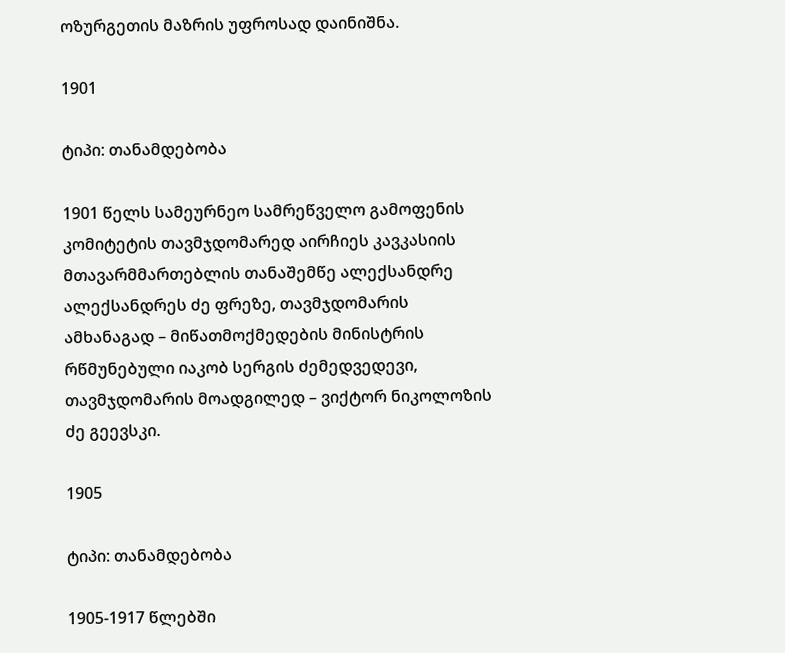ოზურგეთის მაზრის უფროსად დაინიშნა.

1901

ტიპი: თანამდებობა

1901 წელს სამეურნეო სამრეწველო გამოფენის კომიტეტის თავმჯდომარედ აირჩიეს კავკასიის მთავარმმართებლის თანაშემწე ალექსანდრე ალექსანდრეს ძე ფრეზე, თავმჯდომარის ამხანაგად – მიწათმოქმედების მინისტრის რწმუნებული იაკობ სერგის ძემედვედევი, თავმჯდომარის მოადგილედ – ვიქტორ ნიკოლოზის ძე გეევსკი.

1905

ტიპი: თანამდებობა

1905-1917 წლებში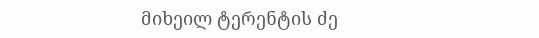მიხეილ ტერენტის ძე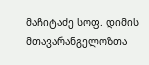მაჩიტაძე სოფ. დიმის მთავარანგელოზთა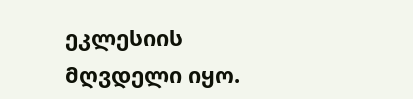ეკლესიის მღვდელი იყო.